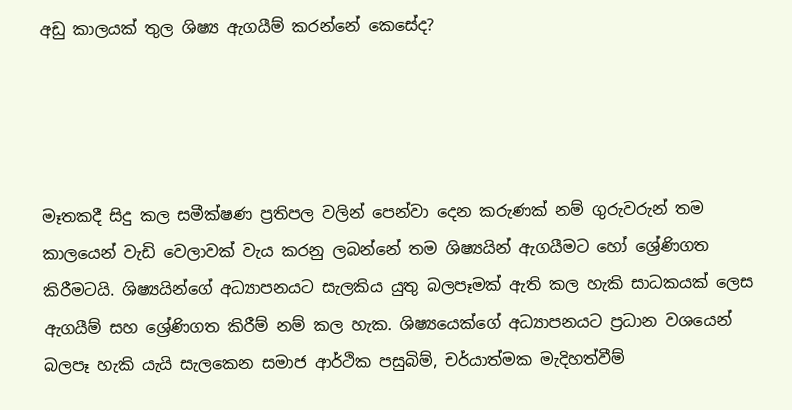අඩු කාලයක් තුල ශිෂ්‍ය ඇගයීම් කරන්නේ කෙසේද?




මෑතකදී සිදු කල සමීක්ෂණ ප්‍රතිපල වලින් පෙන්වා දෙන කරුණක් නම් ගුරුවරුන් තම කාලයෙන් වැඩි වෙලාවක් වැය කරනු ලබන්නේ තම ශිෂ්‍යයින් ඇගයීමට හෝ ශ්‍රේණිගත කිරීමටයි. ශිෂ්‍යයින්ගේ අධ්‍යාපනයට සැලකිය යුතු බලපෑමක් ඇති කල හැකි සාධකයක් ලෙස ඇගයීම් සහ ශ්‍රේණිගත කිරීම් නම් කල හැක. ශිෂ්‍යයෙක්ගේ අධ්‍යාපනයට ප්‍රධාන වශයෙන් බලපෑ හැකි යැයි සැලකෙන සමාජ ආර්ථික පසුබිම්, චර්යාත්මක මැදිහත්වීම්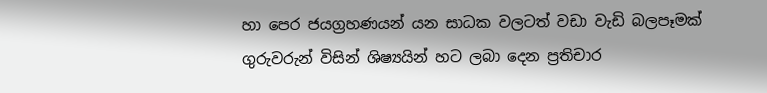හා පෙර ජයග්‍රහණයන් යන සාධක වලටත් වඩා වැඩි බලපෑමක් ගුරුවරුන් විසින් ශිෂ්‍යයින් හට ලබා දෙන ප්‍රතිචාර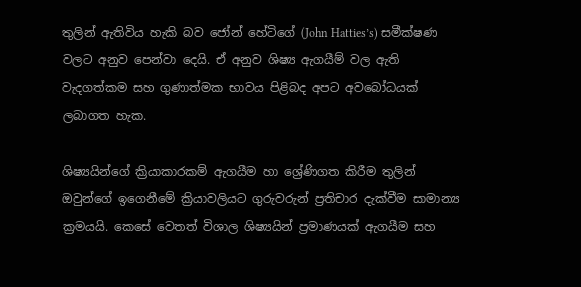තුලින් ඇතිවිය හැකි බව ජෝන් හේටිගේ (John Hatties’s) සමීක්ෂණ වලට අනුව පෙන්වා දෙයි. ඒ අනුව ශිෂ්‍ය ඇගයීම් වල ඇති වැදගත්කම සහ ගුණාත්මක භාවය පිළිබද අපට අවබෝධයක් ලබාගත හැක.

ශිෂ්‍යයින්ගේ ක්‍රියාකාරකම් ඇගයීම හා ශ්‍රේණිගත කිරීම තුලින් ඔවුන්ගේ ඉගෙනීමේ ක්‍රියාවලියට ගුරුවරුන් ප්‍රතිචාර දැක්වීම සාමාන්‍ය ක්‍රමයයි. කෙසේ වෙතත් විශාල ශිෂ්‍යයින් ප්‍රමාණයක් ඇගයීම සහ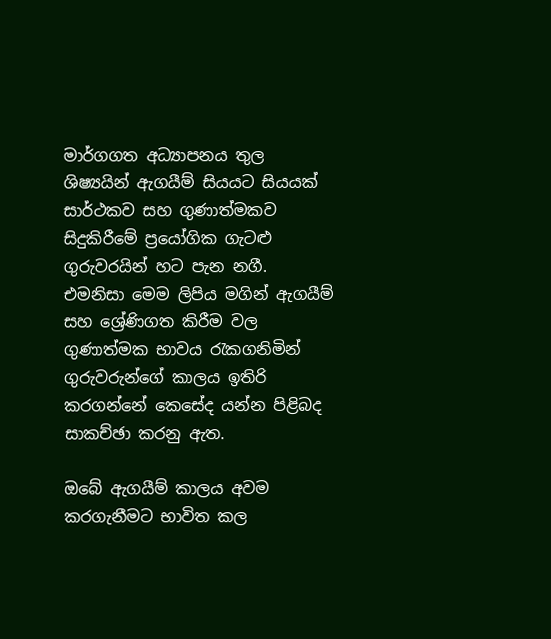මාර්ගගත අධ්‍යාපනය තුල ශිෂ්‍යයින් ඇගයීම් සියයට සියයක් සාර්ථකව සහ ගුණාත්මකව සිදුකිරීමේ ප්‍රයෝගික ගැටළු ගුරුවරයින් හට පැන නගී. එමනිසා මෙම ලිපිය මගින් ඇගයීම් සහ ශ්‍රේණිගත කිරීම වල ගුණාත්මක භාවය රැකගනිමින් ගුරුවරුන්ගේ කාලය ඉතිරි කරගන්නේ කෙසේද යන්න පිළිබද සාකච්ඡා කරනු ඇත.

ඔබේ ඇගයීම් කාලය අවම කරගැනීමට භාවිත කල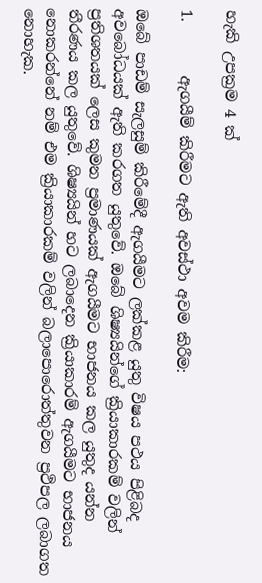හැකි උපක්‍රම 4 ක්

1.       ඇගයීම් කිරීමට ඇති අවස්ථා අවම කිරීම:

ඔබේ පාඩම් සැලසුම් කිරීමේදී ඇගයීමට ලක්කළ යුතු විෂය පථය පිළිබද අවබෝධයක් ඇති කරගත යුතුවේ. ඔබේ ශිෂ්‍යයින්ගේ ක්‍රියාකාරකම් වලින් ප්‍රතිශතයක් ලෙස කුමන ප්‍රමාණයක් ඇගයීමට භාජනය කල යුතුද යන්න තීරණය කල යුතුවේ. ශිෂ්‍යයින් හට ලබාදෙන ක්‍රියාකාරම් ඇගයීමට භාජනය නොකරන්නේ නම් එම ක්‍රියාකාරකම් වලින් බලාපොරොත්තුවන ප්‍රථිපල ලබාගත නොහැක.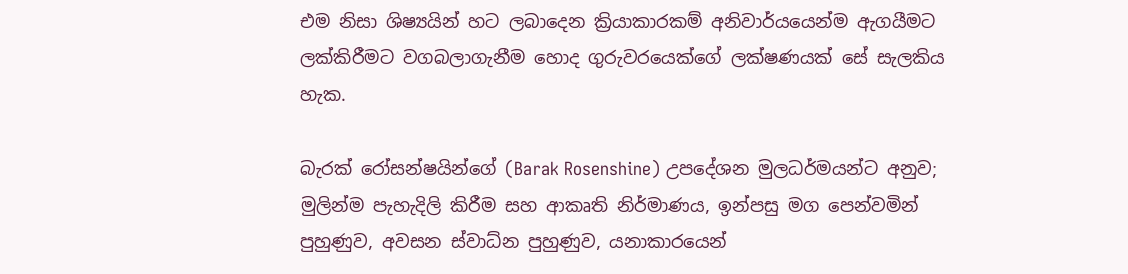එම නිසා ශිෂ්‍යයින් හට ලබාදෙන ක්‍රියාකාරකම් අනිවාර්යයෙන්ම ඇගයීමට ලක්කිරීමට වගබලාගැනීම හොද ගුරුවරයෙක්ගේ ලක්ෂණයක් සේ සැලකිය හැක.

බැරක් රෝසන්ෂයින්ගේ (Barak Rosenshine) උපදේශන මුලධර්මයන්ට අනුව; මුලින්ම පැහැදිලි කිරීම සහ ආකෘති නිර්මාණය, ඉන්පසු මග පෙන්වමින් පුහුණුව, අවසන ස්වාධ්න පුහුණුව, යනාකාරයෙන්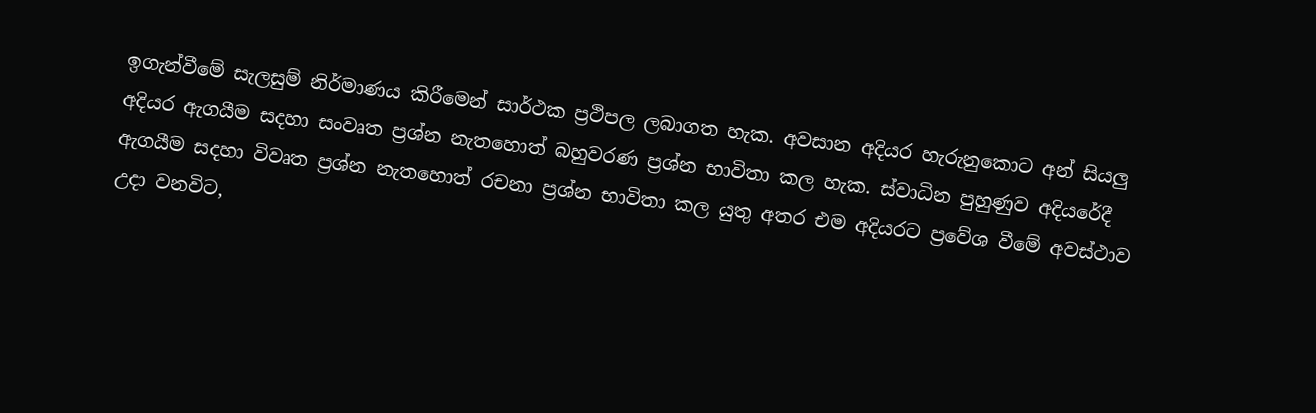ඉගැන්වීමේ සැලසුම් නිර්මාණය කිරීමෙන් සාර්ථක ප්‍රථිපල ලබාගත හැක. අවසාන අදියර හැරුනුකොට අන් සියලු අදියර ඇගයීම සදහා සංවෘත ප්‍රශ්න නැතහොත් බහුවරණ ප්‍රශ්න භාවිතා කල හැක. ස්වාධින පුහුණුව අදියරේදී ඇගයීම සදහා විවෘත ප්‍රශ්න නැතහොත් රචනා ප්‍රශ්න භාවිතා කල යුතු අතර එම අදියරට ප්‍රවේශ වීමේ අවස්ථාව උදා වනවිට,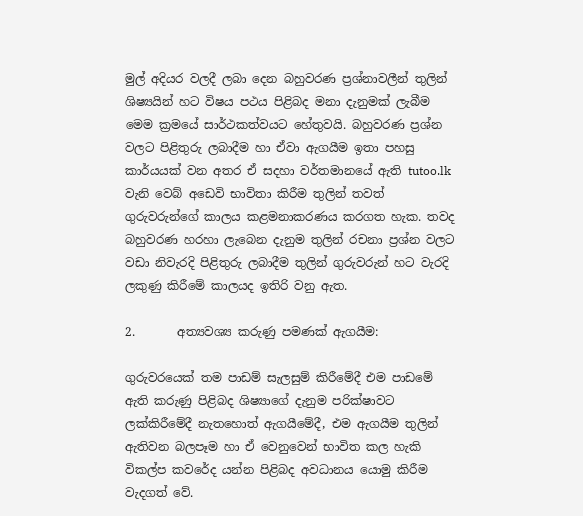මුල් අදියර වලදී ලබා දෙන බහුවරණ ප්‍රශ්නාවලීන් තුලින් ශිෂ්‍යයින් හට විෂය පථය පිළිබද මනා දැනුමක් ලැබීම මෙම ක්‍රමයේ සාර්ථකත්වයට හේතුවයි. බහුවරණ ප්‍රශ්න වලට පිළිතුරු ලබාදීම හා ඒවා ඇගයීම ඉතා පහසු කාර්යයක් වන අතර ඒ සදහා වර්තමානයේ ඇති tutoo.lk වැනි වෙබ් අඩෙවි භාවිතා කිරීම තුලින් තවත් ගුරුවරුන්ගේ කාලය කළමනාකරණය කරගත හැක. තවද බහුවරණ හරහා ලැබෙන දැනුම තුලින් රචනා ප්‍රශ්න වලට වඩා නිවැරදි පිළිතුරු ලබාදීම තුලින් ගුරුවරුන් හට වැරදි ලකුණු කිරීමේ කාලයද ඉතිරි වනු ඇත.

2.       අත්‍යවශ්‍ය කරුණු පමණක් ඇගයීම:

ගුරුවරයෙක් තම පාඩම් සැලසුම් කිරීමේදී එම පාඩමේ ඇති කරුණු පිළිබද ශිෂ්‍යාගේ දැනුම පරික්ෂාවට ලක්කිරීමේදී නැතහොත් ඇගයීමේදී, එම ඇගයීම තුලින් ඇතිවන බලපෑම හා ඒ වෙනුවෙන් භාවිත කල හැකි විකල්ප කවරේද යන්න පිළිබද අවධානය යොමු කිරීම වැදගත් වේ.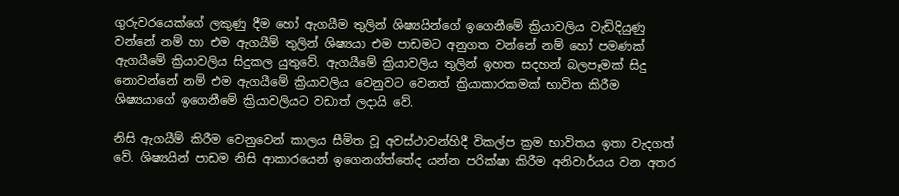ගුරුවරයෙක්ගේ ලකුණු දීම හෝ ඇගයීම තුලින් ශිෂ්‍යයින්ගේ ඉගෙනීමේ ක්‍රියාවලිය වැඩිදියුණු වන්නේ නම් හා එම ඇගයීම් තුලින් ශිෂ්‍යයා එම පාඩමට අනුගත වන්නේ නම් හෝ පමණක් ඇගයීමේ ක්‍රියාවලිය සිදුකල යුතුවේ. ඇගයීමේ ක්‍රියාවලිය තුලින් ඉහත සදහන් බලපෑමක් සිදු නොවන්නේ නම් එම ඇගයීමේ ක්‍රියාවලිය වෙනුවට වෙනත් ක්‍රියාකාරකමක් භාවිත කිරීම ශිෂ්‍යයාගේ ඉගෙනීමේ ක්‍රියාවලියට වඩාත් ලදායි වේ.

නිසි ඇගයීම් කිරීම වෙනුවෙන් කාලය සීමිත වූ අවස්ථාවන්හිදී විකල්ප ක්‍රම භාවිතය ඉතා වැදගත් වේ. ශිෂ්‍යයින් පාඩම නිසි ආකාරයෙන් ඉගෙනග්ත්තේද යන්න පරික්ෂා කිරීම අනිවාර්යය වන අතර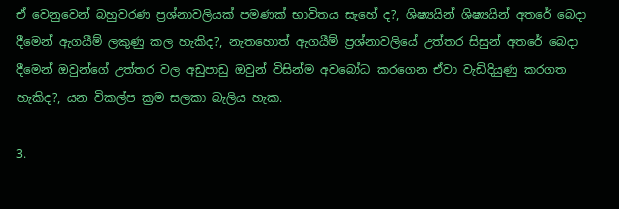ඒ වෙනුවෙන් බහුවරණ ප්‍රශ්නාවලියක් පමණක් භාවිතය සැහේ ද?, ශිෂ්‍යයින් ශිෂ්‍යයින් අතරේ බෙදා දීමෙන් ඇගයීම් ලකුණු කල හැකිද?, නැතහොත් ඇගයීම් ප්‍රශ්නාවලියේ උත්තර සිසුන් අතරේ බෙදා දීමෙන් ඔවුන්ගේ උත්තර වල අඩුපාඩු ඔවුන් විසින්ම අවබෝධ කරගෙන ඒවා වැඩිදියුණු කරගත හැකිද?, යන විකල්ප ක්‍රම සලකා බැලිය හැක.

3.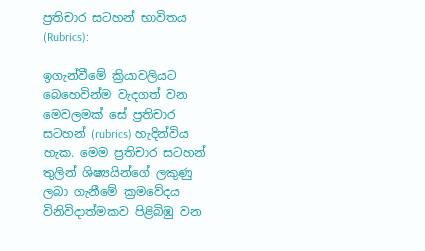ප්‍රතිචාර සටහන් භාවිතය (Rubrics):

ඉගැන්වීමේ ක්‍රියාවලියට බෙහෙවින්ම වැදගත් වන මෙවලමක් සේ ප්‍රතිචාර සටහන් (rubrics) හැදින්විය හැක. මෙම ප්‍රතිචාර සටහන් තුලින් ශිෂ්‍යයින්ගේ ලකුණු ලබා ගැනීමේ ක්‍රමවේදය විනිවිදාත්මකව පිළිබිඹු වන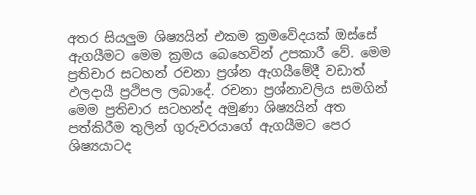අතර සියලුම ශිෂ්‍යයින් එකම ක්‍රමවේදයක් ඔස්සේ ඇගයීමට මෙම ක්‍රමය බෙහෙවින් උපකාරී වේ. මෙම ප්‍රතිචාර සටහන් රචනා ප්‍රශ්න ඇගයීමේදී වඩාත් ඵලදායී ප්‍රථිපල ලබාදේ. රචනා ප්‍රශ්නාවලිය සමගින් මෙම ප්‍රතිචාර සටහන්ද අමුණා ශිෂ්‍යයින් අත පත්කිරීම තුලින් ගුරුවරයාගේ ඇගයීමට පෙර ශිෂ්‍යයාටද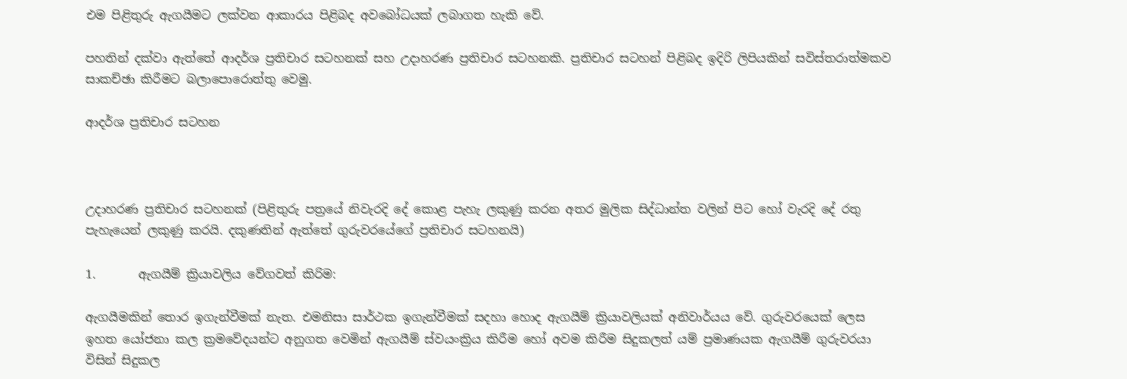එම පිළිතුරු ඇගයීමට ලක්වන ආකාරය පිළිබද අවබෝධයක් ලබාගත හැකි වේ.

පහතින් දක්වා ඇත්තේ ආදර්ශ ප්‍රතිචාර සටහනක් සහ උදාහරණ ප්‍රතිචාර සටහනකි. ප්‍රතිචාර සටහන් පිළිබද ඉදිරි ලිපියකින් සවිස්තරාත්මකව සාකච්ඡා කිරීමට බලාපොරොත්තු වෙමු.

ආදර්ශ ප්‍රතිචාර සටහන



උදාහරණ ප්‍රතිචාර සටහනක් (පිළිතුරු පත්‍රයේ නිවැරදි දේ කොළ පැහැ ලකුණු කරන අතර මුලික සිද්ධාන්ත වලින් පිට හෝ වැරදි දේ රතු පැහැයෙන් ලකුණු කරයි. දකුණතින් ඇත්තේ ගුරුවරයේගේ ප්‍රතිචාර සටහනයි)

1.       ඇගයීම් ක්‍රියාවලිය වේගවත් කිරිම:

ඇගයීමකින් තොර ඉගැන්වීමක් නැත. එමනිසා සාර්ථක ඉගැන්වීමක් සදහා හොද ඇගයීම් ක්‍රියාවලියක් අනිවාර්යය වේ. ගුරුවරයෙක් ලෙස ඉහත යෝජනා කල ක්‍රමවේදයන්ට අනුගත වෙමින් ඇගයීම් ස්වයංක්‍රිය කිරීම හෝ අවම කිරීම සිදුකලත් යම් ප්‍රමාණයක ඇගයීම් ගුරුවරයා විසින් සිදුකල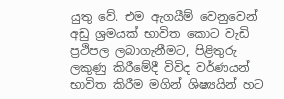යුතු වේ. එම ඇගයීම් වෙනුවෙන් අඩු ශ්‍රමයක් භාවිත කොට වැඩි ප්‍රථිපල ලබාගැනීමට, පිළිතුරු ලකුණු කිරීමේදී විවිද වර්ණයන් භාවිත කිරීම මගින් ශිෂ්‍යයින් හට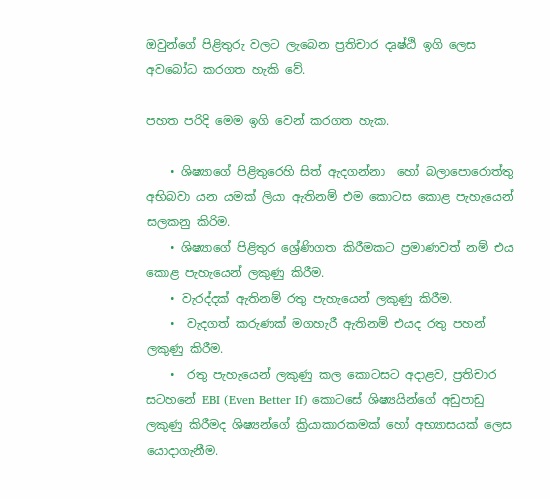ඔවුන්ගේ පිළිතුරු වලට ලැබෙන ප්‍රතිචාර දෘෂ්ඨි ඉගි ලෙස අවබෝධ කරගත හැකි වේ.

පහත පරිදි මෙම ඉගි වෙන් කරගත හැක.

    • ශිෂ්‍යාගේ පිළිතුරෙහි සිත් ඇදගන්නා  හෝ බලාපොරොත්තු අභිබවා යන යමක් ලියා ඇතිනම් එම කොටස කොළ පැහැයෙන් සලකනු කිරිම.
    • ශිෂ්‍යාගේ පිළිතුර ශ්‍රේණිගත කිරීමකට ප්‍රමාණවත් නම් එය කොළ පැහැයෙන් ලකුණු කිරීම.
    • වැරද්දක් ඇතිනම් රතු පැහැයෙන් ලකුණු කිරීම.
    •  වැදගත් කරුණක් මගහැරී ඇතිනම් එයද රතු පහන් ලකුණු කිරීම.
    •  රතු පැහැයෙන් ලකුණු කල කොටසට අදාළව, ප්‍රතිචාර සටහනේ EBI (Even Better If) කොටසේ ශිෂ්‍යයින්ගේ අඩුපාඩු ලකුණු කිරීමද ශිෂ්‍යන්ගේ ක්‍රියාකාරකමක් හෝ අභ්‍යාසයක් ලෙස යොදාගැනීම.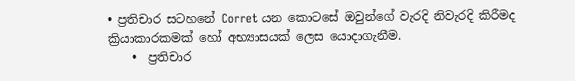• ප්‍රතිචාර සටහනේ Corret යන කොටසේ ඔවුන්ගේ වැරදි නිවැරදි කිරීමද ක්‍රියාකාරකමක් හෝ අභ්‍යාසයක් ලෙස යොදාගැනීම.
    •  ප්‍රතිචාර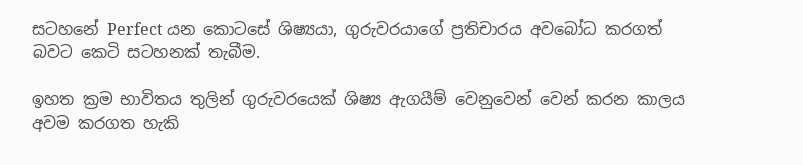සටහනේ Perfect යන කොටසේ ශිෂ්‍යයා, ගුරුවරයාගේ ප්‍රතිචාරය අවබෝධ කරගත් බවට කෙටි සටහනක් තැබීම.

ඉහත ක්‍රම භාවිතය තුලින් ගුරුවරයෙක් ශිෂ්‍ය ඇගයීම් වෙනුවෙන් වෙන් කරන කාලය අවම කරගත හැකි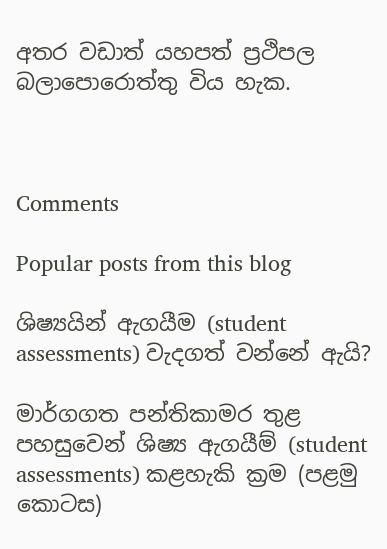අතර වඩාත් යහපත් ප්‍රථිපල බලාපොරොත්තු විය හැක.



Comments

Popular posts from this blog

ශිෂ්‍යයින් ඇගයීම (student assessments) වැදගත් වන්නේ ඇයි?

මාර්ගගත පන්තිකාමර තුළ පහසුවෙන් ශිෂ්‍ය ඇගයීම් (student assessments) කළහැකි ක්‍රම (පළමු කොටස)